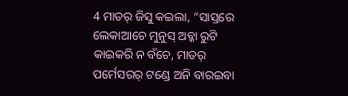4 ମାତର୍ ଜିସୁ କଇଲା, “ସାସ୍ତରେ ଲେକାଆଚେ ମୁନୁସ୍ ଅବ୍କା ରୁଟି କାଇକରି ନ ବଁଚେ, ମାତର୍ ପର୍ମେସରର୍ ଟଣ୍ଡେ ଅନି ବାରଇବା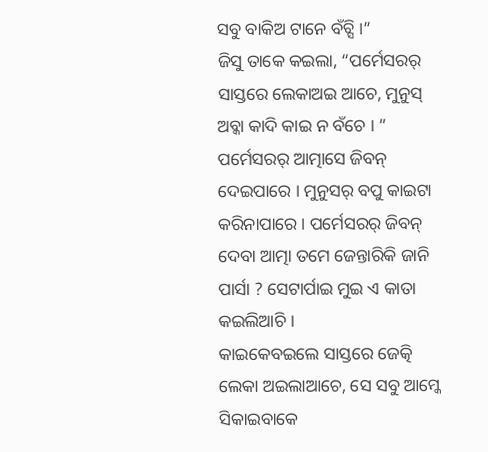ସବୁ ବାକିଅ ଟାନେ ବଁଚ୍ସି ।”
ଜିସୁ ତାକେ କଇଲା, “ପର୍ମେସରର୍ ସାସ୍ତରେ ଲେକାଅଇ ଆଚେ, ମୁନୁସ୍ ଅବ୍କା କାଦି କାଇ ନ ବଁଚେ । ”
ପର୍ମେସରର୍ ଆତ୍ମାସେ ଜିବନ୍ ଦେଇପାରେ । ମୁନୁସର୍ ବପୁ କାଇଟା କରିନାପାରେ । ପର୍ମେସରର୍ ଜିବନ୍ ଦେବା ଆତ୍ମା ତମେ ଜେନ୍ତାରିକି ଜାନି ପାର୍ସା ? ସେଟାର୍ପାଇ ମୁଇ ଏ କାତା କଇଲିଆଚି ।
କାଇକେବଇଲେ ସାସ୍ତରେ ଜେତ୍କି ଲେକା ଅଇଲାଆଚେ, ସେ ସବୁ ଆମ୍କେ ସିକାଇବାକେ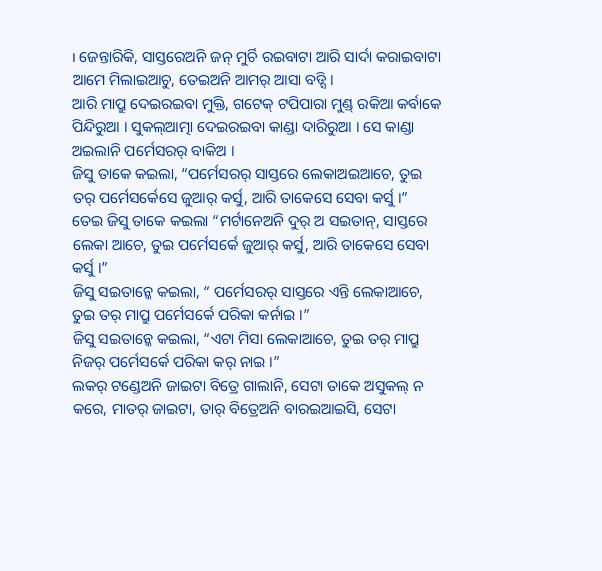। ଜେନ୍ତାରିକି, ସାସ୍ତରେଅନି ଜନ୍ ମୁର୍ଚି ରଇବାଟା ଆରି ସାର୍ଦା କରାଇବାଟା ଆମେ ମିଲାଇଆଚୁ, ତେଇଅନି ଆମର୍ ଆସା ବଡ୍ସି ।
ଆରି ମାପ୍ରୁ ଦେଇରଇବା ମୁକ୍ତି, ଗଟେକ୍ ଟପିପାରା ମୁଣ୍ଡ୍ ରକିଆ କର୍ବାକେ ପିନ୍ଦିରୁଆ । ସୁକଲ୍ଆତ୍ମା ଦେଇରଇବା କାଣ୍ଡା ଦାରିରୁଆ । ସେ କାଣ୍ଡା ଅଇଲାନି ପର୍ମେସରର୍ ବାକିଅ ।
ଜିସୁ ତାକେ କଇଲା, “ପର୍ମେସରର୍ ସାସ୍ତରେ ଲେକାଅଇଆଚେ, ତୁଇ ତର୍ ପର୍ମେସର୍କେସେ ଜୁଆର୍ କର୍ସୁ, ଆରି ତାକେସେ ସେବା କର୍ସୁ ।”
ତେଇ ଜିସୁ ତାକେ କଇଲା “ମର୍ଟାନେଅନି ଦୁର୍ ଅ ସଇତାନ୍, ସାସ୍ତରେ ଲେକା ଆଚେ, ତୁଇ ପର୍ମେସର୍କେ ଜୁଆର୍ କର୍ସୁ, ଆରି ତାକେସେ ସେବା କର୍ସୁ ।”
ଜିସୁ ସଇତାନ୍କେ କଇଲା, “ ପର୍ମେସରର୍ ସାସ୍ତରେ ଏନ୍ତି ଲେକାଆଚେ, ତୁଇ ତର୍ ମାପ୍ରୁ ପର୍ମେସର୍କେ ପରିକା କର୍ନାଇ ।”
ଜିସୁ ସଇତାନ୍କେ କଇଲା, “ଏଟା ମିସା ଲେକାଆଚେ, ତୁଇ ତର୍ ମାପ୍ରୁ ନିଜର୍ ପର୍ମେସର୍କେ ପରିକା କର୍ ନାଇ ।”
ଲକର୍ ଟଣ୍ଡେଅନି ଜାଇଟା ବିତ୍ରେ ଗାଲାନି, ସେଟା ତାକେ ଅସୁକଲ୍ ନ କରେ, ମାତର୍ ଜାଇଟା, ତାର୍ ବିତ୍ରେଅନି ବାରଇଆଇସି, ସେଟା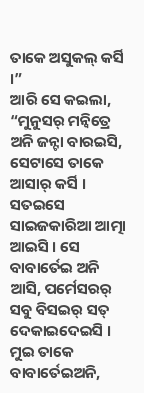ତାକେ ଅସୁକଲ୍ କର୍ସି ।”
ଆରି ସେ କଇଲା, “ମୁନୁସର୍ ମନ୍ବିତ୍ରେ ଅନି ଜନ୍ଟା ବାରଇସି, ସେଟାସେ ତାକେ ଆସାର୍ କର୍ସି ।
ସତଇସେ ସାଇଜକାରିଆ ଆତ୍ମା ଆଇସି । ସେ ବାବାର୍ତେଇ ଅନି ଆସି, ପର୍ମେସରର୍ ସବୁ ବିସଇର୍ ସତ୍ ଦେକାଇଦେଇସି । ମୁଇ ତାକେ ବାବାର୍ତେଇଅନି,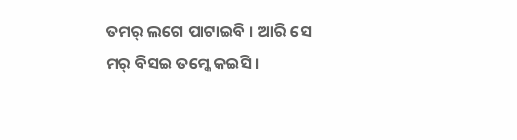ତମର୍ ଲଗେ ପାଟାଇବି । ଆରି ସେ ମର୍ ବିସଇ ତମ୍କେ କଇସି ।